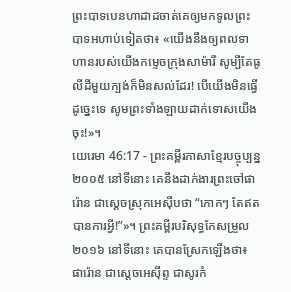ព្រះបាទបេនហាដាដចាត់គេឲ្យមកទូលព្រះបាទអហាប់ទៀតថា៖ «យើងនឹងឲ្យពលទាហានរបស់យើងកម្ទេចក្រុងសាម៉ារី សូម្បីតែធូលីដីមួយក្បង់ក៏មិនសល់ដែរ! បើយើងមិនធ្វើដូច្នេះទេ សូមព្រះទាំងឡាយដាក់ទោសយើងចុះ!»។
យេរេមា 46:17 - ព្រះគម្ពីរភាសាខ្មែរបច្ចុប្បន្ន ២០០៥ នៅទីនោះ គេនឹងដាក់ងារព្រះចៅផារ៉ោន ជាស្ដេចស្រុកអេស៊ីបថា “កោកៗ តែឥតបានការអ្វី!”»។ ព្រះគម្ពីរបរិសុទ្ធកែសម្រួល ២០១៦ នៅទីនោះ គេបានស្រែកឡើងថា៖ ផារ៉ោន ជាស្តេចអេស៊ីព្ទ ជាសូរកំ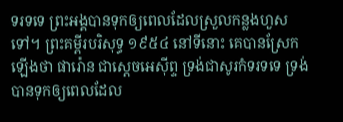ទរទទេ ព្រះអង្គបានទុកឲ្យពេលដែលស្រួលកន្លងហួសទៅ។ ព្រះគម្ពីរបរិសុទ្ធ ១៩៥៤ នៅទីនោះ គេបានស្រែកឡើងថា ផារ៉ោន ជាស្តេចអេស៊ីព្ទ ទ្រង់ជាសូរកំទរទទេ ទ្រង់បានទុកឲ្យពេលដែល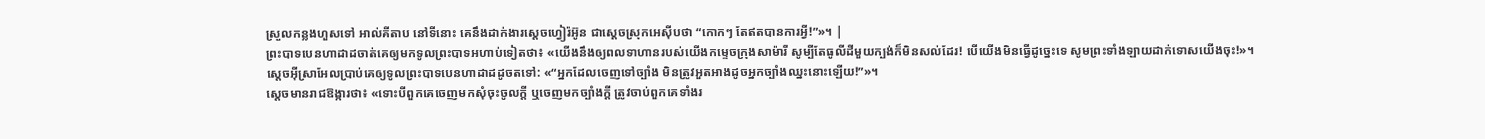ស្រួលកន្លងហួសទៅ អាល់គីតាប នៅទីនោះ គេនឹងដាក់ងារស្តេចហ្វៀរ៉អ៊ូន ជាស្ដេចស្រុកអេស៊ីបថា “កោកៗ តែឥតបានការអ្វី!”»។ |
ព្រះបាទបេនហាដាដចាត់គេឲ្យមកទូលព្រះបាទអហាប់ទៀតថា៖ «យើងនឹងឲ្យពលទាហានរបស់យើងកម្ទេចក្រុងសាម៉ារី សូម្បីតែធូលីដីមួយក្បង់ក៏មិនសល់ដែរ! បើយើងមិនធ្វើដូច្នេះទេ សូមព្រះទាំងឡាយដាក់ទោសយើងចុះ!»។
ស្ដេចអ៊ីស្រាអែលប្រាប់គេឲ្យទូលព្រះបាទបេនហាដាដដូចតទៅ: «“អ្នកដែលចេញទៅច្បាំង មិនត្រូវអួតអាងដូចអ្នកច្បាំងឈ្នះនោះឡើយ!”»។
ស្ដេចមានរាជឱង្ការថា៖ «ទោះបីពួកគេចេញមកសុំចុះចូលក្ដី ឬចេញមកច្បាំងក្ដី ត្រូវចាប់ពួកគេទាំងរ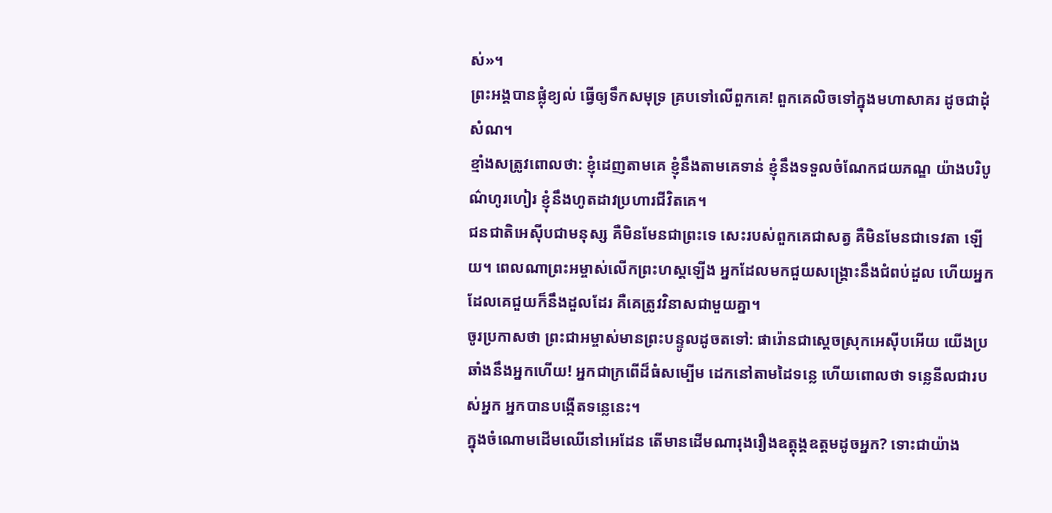ស់»។
ព្រះអង្គបានផ្លុំខ្យល់ ធ្វើឲ្យទឹកសមុទ្រ គ្របទៅលើពួកគេ! ពួកគេលិចទៅក្នុងមហាសាគរ ដូចជាដុំសំណ។
ខ្មាំងសត្រូវពោលថា: ខ្ញុំដេញតាមគេ ខ្ញុំនឹងតាមគេទាន់ ខ្ញុំនឹងទទួលចំណែកជយភណ្ឌ យ៉ាងបរិបូណ៌ហូរហៀរ ខ្ញុំនឹងហូតដាវប្រហារជីវិតគេ។
ជនជាតិអេស៊ីបជាមនុស្ស គឺមិនមែនជាព្រះទេ សេះរបស់ពួកគេជាសត្វ គឺមិនមែនជាទេវតា ឡើយ។ ពេលណាព្រះអម្ចាស់លើកព្រះហស្ដឡើង អ្នកដែលមកជួយសង្គ្រោះនឹងជំពប់ដួល ហើយអ្នកដែលគេជួយក៏នឹងដួលដែរ គឺគេត្រូវវិនាសជាមួយគ្នា។
ចូរប្រកាសថា ព្រះជាអម្ចាស់មានព្រះបន្ទូលដូចតទៅ: ផារ៉ោនជាស្ដេចស្រុកអេស៊ីបអើយ យើងប្រឆាំងនឹងអ្នកហើយ! អ្នកជាក្រពើដ៏ធំសម្បើម ដេកនៅតាមដៃទន្លេ ហើយពោលថា ទន្លេនីលជារបស់អ្នក អ្នកបានបង្កើតទន្លេនេះ។
ក្នុងចំណោមដើមឈើនៅអេដែន តើមានដើមណារុងរឿងឧត្ដុង្គឧត្ដមដូចអ្នក? ទោះជាយ៉ាង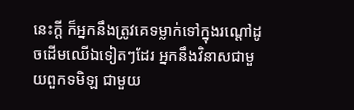នេះក្ដី ក៏អ្នកនឹងត្រូវគេទម្លាក់ទៅក្នុងរណ្ដៅដូចដើមឈើឯទៀតៗដែរ អ្នកនឹងវិនាសជាមួយពួកទមិឡ ជាមួយ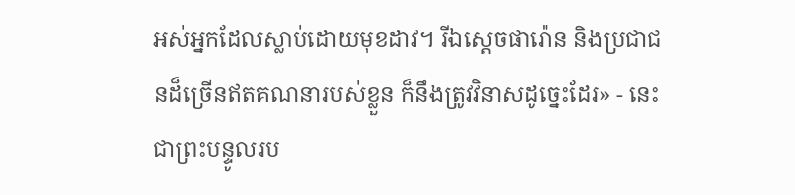អស់អ្នកដែលស្លាប់ដោយមុខដាវ។ រីឯស្ដេចផារ៉ោន និងប្រជាជនដ៏ច្រើនឥតគណនារបស់ខ្លួន ក៏នឹងត្រូវវិនាសដូច្នេះដែរ» - នេះជាព្រះបន្ទូលរប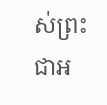ស់ព្រះជាអ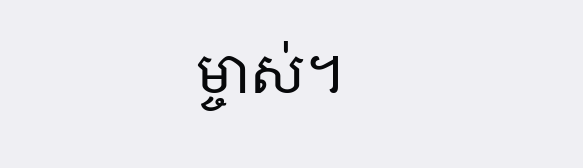ម្ចាស់។